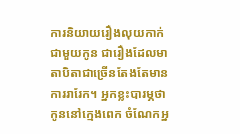ការនិយាយរឿងលុយកាក់ជាមួយកូន ជារឿងដែលមាតាបិតាជាច្រើនតែងតែមានការរារែក។ អ្នកខ្លះបារម្ភថាកូននៅក្មេងពេក ចំណែកអ្ន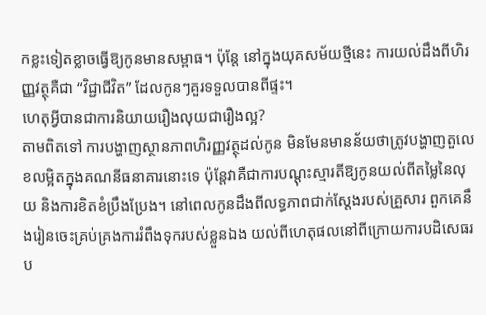កខ្លះទៀតខ្លាចធ្វើឱ្យកូនមានសម្ពាធ។ ប៉ុន្តែ នៅក្នុងយុគសម័យថ្មីនេះ ការយល់ដឹងពីហិរញ្ញវត្ថុគឺជា “វិជ្ជាជីវិត” ដែលកូនៗគួរទទួលបានពីផ្ទះ។
ហេតុអ្វីបានជាការនិយាយរឿងលុយជារឿងល្អ?
តាមពិតទៅ ការបង្ហាញស្ថានភាពហិរញ្ញវត្ថុដល់កូន មិនមែនមានន័យថាត្រូវបង្ហាញតួលេខលម្អិតក្នុងគណនីធនាគារនោះទេ ប៉ុន្តែវាគឺជាការបណ្តុះស្មារតីឱ្យកូនយល់ពីតម្លៃនៃលុយ និងការខិតខំប្រឹងប្រែង។ នៅពេលកូនដឹងពីលទ្ធភាពជាក់ស្តែងរបស់គ្រួសារ ពួកគេនឹងរៀនចេះគ្រប់គ្រងការរំពឹងទុករបស់ខ្លួនឯង យល់ពីហេតុផលនៅពីក្រោយការបដិសេធរប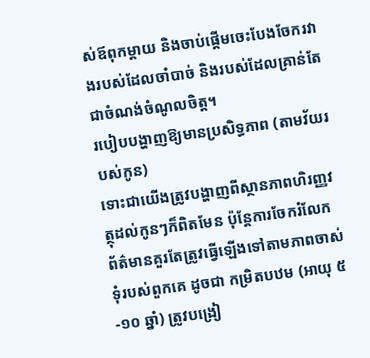ស់ឪពុកម្តាយ និងចាប់ផ្តើមចេះបែងចែករវាងរបស់ដែលចាំបាច់ និងរបស់ដែលគ្រាន់តែជាចំណង់ចំណូលចិត្ត។
របៀបបង្ហាញឱ្យមានប្រសិទ្ធភាព (តាមវ័យរបស់កូន)
ទោះជាយើងត្រូវបង្ហាញពីស្ថានភាពហិរញ្ញវត្ថុដល់កូនៗក៏ពិតមែន ប៉ុន្តែការចែករំលែកព័ត៌មានគួរតែត្រូវធ្វើឡើងទៅតាមភាពចាស់ទុំរបស់ពួកគេ ដូចជា កម្រិតបឋម (អាយុ ៥-១០ ឆ្នាំ) ត្រូវបង្រៀ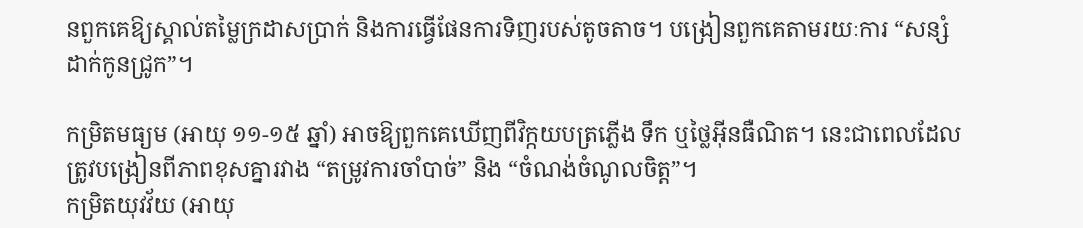នពួកគេឱ្យស្គាល់តម្លៃក្រដាសប្រាក់ និងការធ្វើផែនការទិញរបស់តូចតាច។ បង្រៀនពួកគេតាមរយៈការ “សន្សំដាក់កូនជ្រូក”។

កម្រិតមធ្យម (អាយុ ១១-១៥ ឆ្នាំ) អាចឱ្យពួកគេឃើញពីវិក្កយបត្រភ្លើង ទឹក ឬថ្លៃអ៊ីនធឺណិត។ នេះជាពេលដែលត្រូវបង្រៀនពីភាពខុសគ្នារវាង “តម្រូវការចាំបាច់” និង “ចំណង់ចំណូលចិត្ត”។
កម្រិតយុវវ័យ (អាយុ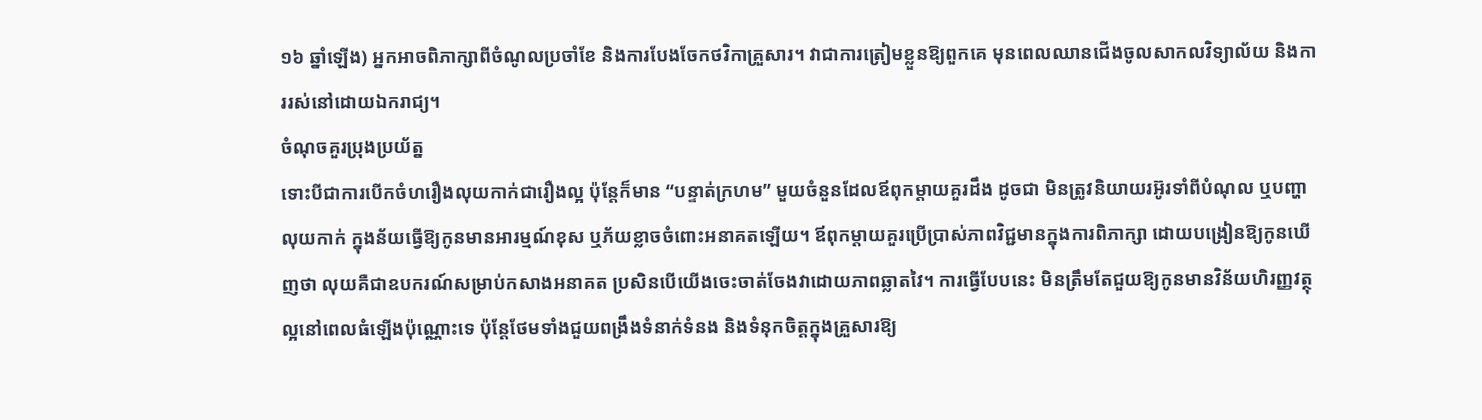១៦ ឆ្នាំឡើង) អ្នកអាចពិភាក្សាពីចំណូលប្រចាំខែ និងការបែងចែកថវិកាគ្រួសារ។ វាជាការត្រៀមខ្លួនឱ្យពួកគេ មុនពេលឈានជើងចូលសាកលវិទ្យាល័យ និងការរស់នៅដោយឯករាជ្យ។
ចំណុចគួរប្រុងប្រយ័ត្ន
ទោះបីជាការបើកចំហរឿងលុយកាក់ជារឿងល្អ ប៉ុន្តែក៏មាន “បន្ទាត់ក្រហម” មួយចំនួនដែលឪពុកម្តាយគួរដឹង ដូចជា មិនត្រូវនិយាយរអ៊ូរទាំពីបំណុល ឬបញ្ហាលុយកាក់ ក្នុងន័យធ្វើឱ្យកូនមានអារម្មណ៍ខុស ឬភ័យខ្លាចចំពោះអនាគតឡើយ។ ឪពុកម្តាយគួរប្រើប្រាស់ភាពវិជ្ជមានក្នុងការពិភាក្សា ដោយបង្រៀនឱ្យកូនឃើញថា លុយគឺជាឧបករណ៍សម្រាប់កសាងអនាគត ប្រសិនបើយើងចេះចាត់ចែងវាដោយភាពឆ្លាតវៃ។ ការធ្វើបែបនេះ មិនត្រឹមតែជួយឱ្យកូនមានវិន័យហិរញ្ញវត្ថុល្អនៅពេលធំឡើងប៉ុណ្ណោះទេ ប៉ុន្តែថែមទាំងជួយពង្រឹងទំនាក់ទំនង និងទំនុកចិត្តក្នុងគ្រួសារឱ្យ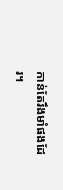កាន់តែរឹងមាំផងដែរ។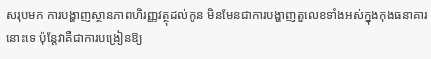សរុបមក ការបង្ហាញស្ថានភាពហិរញ្ញវត្ថុដល់កូន មិនមែនជាការបង្ហាញតួលេខទាំងអស់ក្នុងកុងធនាគារនោះទេ ប៉ុន្តែវាគឺជាការបង្រៀនឱ្យ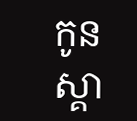កូនស្គា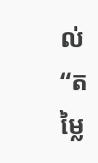ល់ “តម្លៃ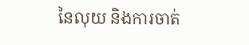នៃលុយ និងការចាត់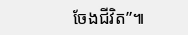ចែងជីវិត”៕